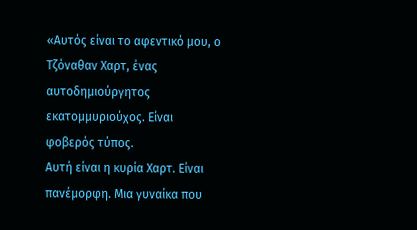«Αυτός είναι το αφεντικό μου, ο Τζόναθαν Χαρτ, ένας αυτοδημιούργητος εκατομμυριούχος. Είναι φοβερός τύπος.
Αυτή είναι η κυρία Χαρτ. Είναι πανέμορφη. Μια γυναίκα που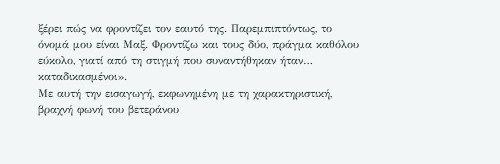ξέρει πώς να φροντίζει τον εαυτό της. Παρεμπιπτόντως, το όνομά μου είναι Μαξ. Φροντίζω και τους δύο, πράγμα καθόλου εύκολο, γιατί από τη στιγμή που συναντήθηκαν ήταν… καταδικασμένοι».
Με αυτή την εισαγωγή, εκφωνημένη με τη χαρακτηριστική, βραχνή φωνή του βετεράνου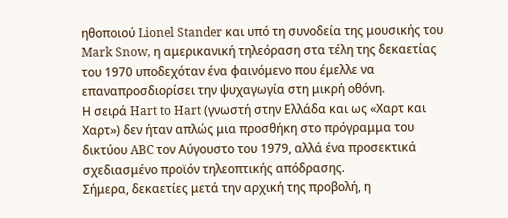ηθοποιού Lionel Stander και υπό τη συνοδεία της μουσικής του Mark Snow, η αμερικανική τηλεόραση στα τέλη της δεκαετίας του 1970 υποδεχόταν ένα φαινόμενο που έμελλε να επαναπροσδιορίσει την ψυχαγωγία στη μικρή οθόνη.
Η σειρά Hart to Hart (γνωστή στην Ελλάδα και ως «Χαρτ και Χαρτ») δεν ήταν απλώς μια προσθήκη στο πρόγραμμα του δικτύου ABC τον Αύγουστο του 1979, αλλά ένα προσεκτικά σχεδιασμένο προϊόν τηλεοπτικής απόδρασης.
Σήμερα, δεκαετίες μετά την αρχική της προβολή, η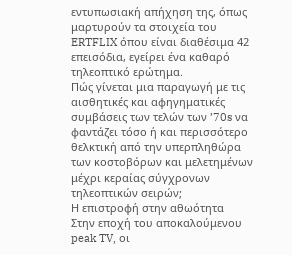εντυπωσιακή απήχηση της, όπως μαρτυρούν τα στοιχεία του ERTFLIX όπου είναι διαθέσιμα 42 επεισόδια, εγείρει ένα καθαρό τηλεοπτικό ερώτημα.
Πώς γίνεται μια παραγωγή με τις αισθητικές και αφηγηματικές συμβάσεις των τελών των ’70s να φαντάζει τόσο ή και περισσότερο θελκτική από την υπερπληθώρα των κοστοβόρων και μελετημένων μέχρι κεραίας σύγχρονων τηλεοπτικών σειρών;
Η επιστροφή στην αθωότητα
Στην εποχή του αποκαλούμενου peak TV, οι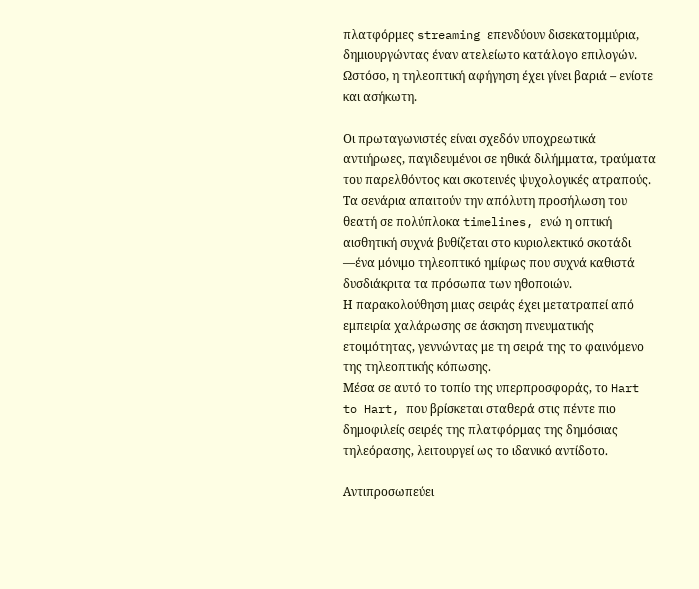πλατφόρμες streaming επενδύουν δισεκατομμύρια, δημιουργώντας έναν ατελείωτο κατάλογο επιλογών. Ωστόσο, η τηλεοπτική αφήγηση έχει γίνει βαριά – ενίοτε και ασήκωτη.

Οι πρωταγωνιστές είναι σχεδόν υποχρεωτικά αντιήρωες, παγιδευμένοι σε ηθικά διλήμματα, τραύματα του παρελθόντος και σκοτεινές ψυχολογικές ατραπούς.
Τα σενάρια απαιτούν την απόλυτη προσήλωση του θεατή σε πολύπλοκα timelines, ενώ η οπτική αισθητική συχνά βυθίζεται στο κυριολεκτικό σκοτάδι —ένα μόνιμο τηλεοπτικό ημίφως που συχνά καθιστά δυσδιάκριτα τα πρόσωπα των ηθοποιών.
Η παρακολούθηση μιας σειράς έχει μετατραπεί από εμπειρία χαλάρωσης σε άσκηση πνευματικής ετοιμότητας, γεννώντας με τη σειρά της το φαινόμενο της τηλεοπτικής κόπωσης.
Μέσα σε αυτό το τοπίο της υπερπροσφοράς, το Hart to Hart, που βρίσκεται σταθερά στις πέντε πιο δημοφιλείς σειρές της πλατφόρμας της δημόσιας τηλεόρασης, λειτουργεί ως το ιδανικό αντίδοτο.

Αντιπροσωπεύει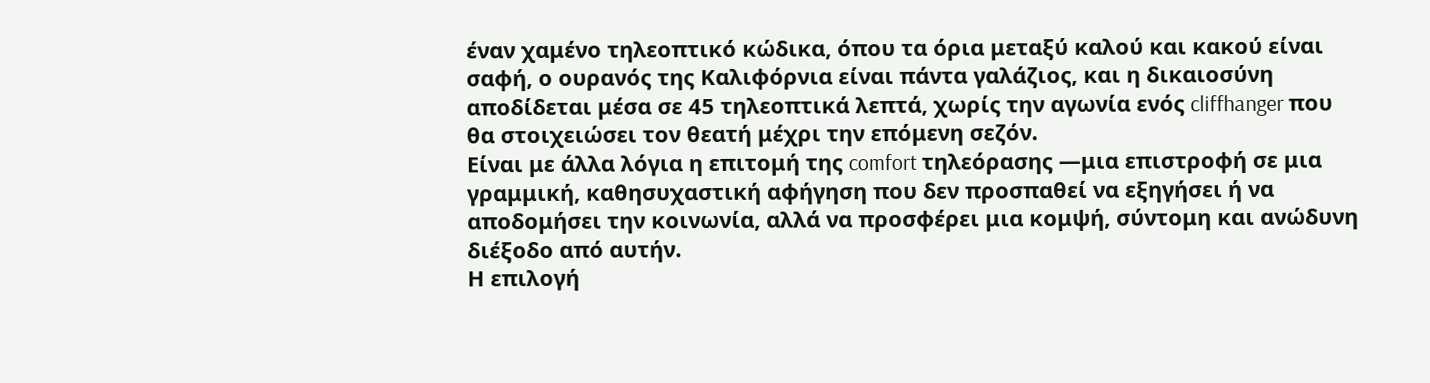έναν χαμένο τηλεοπτικό κώδικα, όπου τα όρια μεταξύ καλού και κακού είναι σαφή, ο ουρανός της Καλιφόρνια είναι πάντα γαλάζιος, και η δικαιοσύνη αποδίδεται μέσα σε 45 τηλεοπτικά λεπτά, χωρίς την αγωνία ενός cliffhanger που θα στοιχειώσει τον θεατή μέχρι την επόμενη σεζόν.
Είναι με άλλα λόγια η επιτομή της comfort τηλεόρασης —μια επιστροφή σε μια γραμμική, καθησυχαστική αφήγηση που δεν προσπαθεί να εξηγήσει ή να αποδομήσει την κοινωνία, αλλά να προσφέρει μια κομψή, σύντομη και ανώδυνη διέξοδο από αυτήν.
Η επιλογή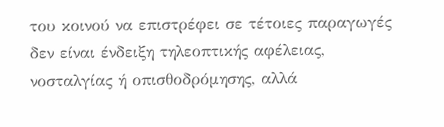του κοινού να επιστρέφει σε τέτοιες παραγωγές δεν είναι ένδειξη τηλεοπτικής αφέλειας, νοσταλγίας ή οπισθοδρόμησης, αλλά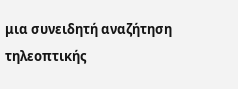μια συνειδητή αναζήτηση τηλεοπτικής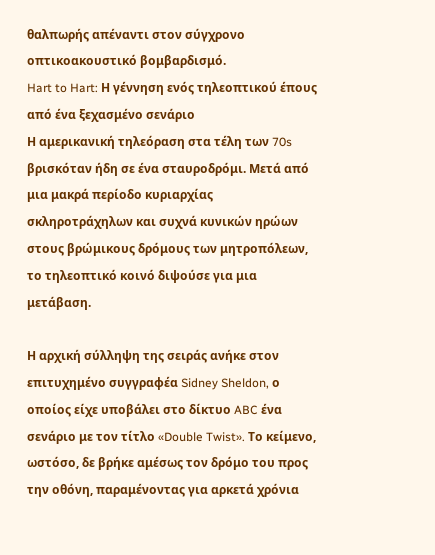θαλπωρής απέναντι στον σύγχρονο οπτικοακουστικό βομβαρδισμό.
Hart to Hart: Η γέννηση ενός τηλεοπτικού έπους από ένα ξεχασμένο σενάριο
Η αμερικανική τηλεόραση στα τέλη των 70s βρισκόταν ήδη σε ένα σταυροδρόμι. Μετά από μια μακρά περίοδο κυριαρχίας σκληροτράχηλων και συχνά κυνικών ηρώων στους βρώμικους δρόμους των μητροπόλεων, το τηλεοπτικό κοινό διψούσε για μια μετάβαση.

Η αρχική σύλληψη της σειράς ανήκε στον επιτυχημένο συγγραφέα Sidney Sheldon, ο οποίος είχε υποβάλει στο δίκτυο ABC ένα σενάριο με τον τίτλο «Double Twist». Το κείμενο, ωστόσο, δε βρήκε αμέσως τον δρόμο του προς την οθόνη, παραμένοντας για αρκετά χρόνια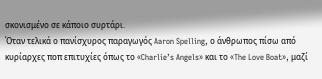σκονισμένο σε κάποιο συρτάρι.
Όταν τελικά ο πανίσχυρος παραγωγός Aaron Spelling, ο άνθρωπος πίσω από κυρίαρχες ποπ επιτυχίες όπως το «Charlie’s Angels» και το «The Love Boat», μαζί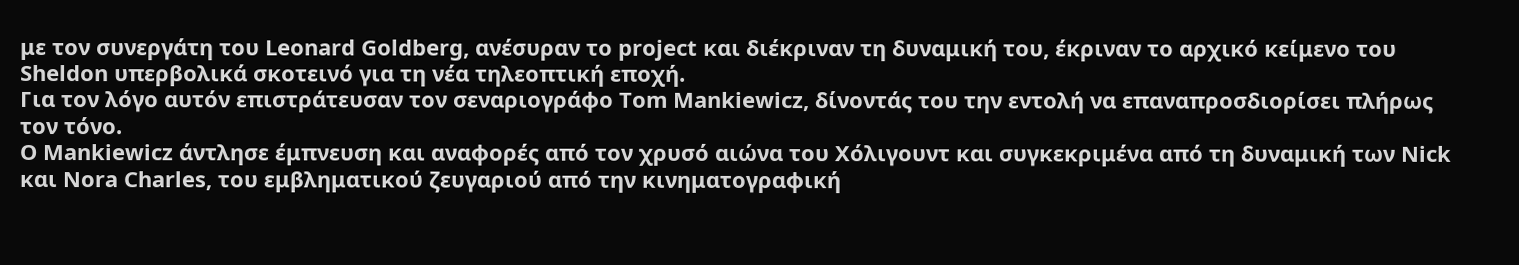με τον συνεργάτη του Leonard Goldberg, ανέσυραν το project και διέκριναν τη δυναμική του, έκριναν το αρχικό κείμενο του Sheldon υπερβολικά σκοτεινό για τη νέα τηλεοπτική εποχή.
Για τον λόγο αυτόν επιστράτευσαν τον σεναριογράφο Tom Mankiewicz, δίνοντάς του την εντολή να επαναπροσδιορίσει πλήρως τον τόνο.
Ο Mankiewicz άντλησε έμπνευση και αναφορές από τον χρυσό αιώνα του Χόλιγουντ και συγκεκριμένα από τη δυναμική των Nick και Nora Charles, του εμβληματικού ζευγαριού από την κινηματογραφική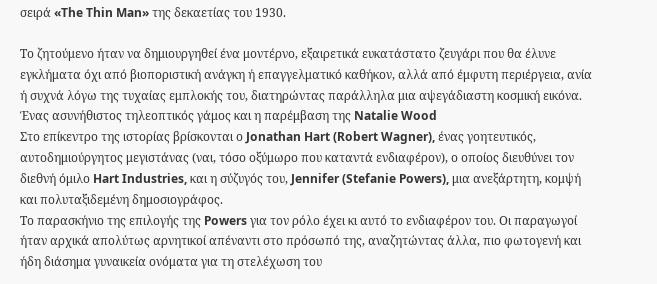σειρά «The Thin Man» της δεκαετίας του 1930.

Το ζητούμενο ήταν να δημιουργηθεί ένα μοντέρνο, εξαιρετικά ευκατάστατο ζευγάρι που θα έλυνε εγκλήματα όχι από βιοποριστική ανάγκη ή επαγγελματικό καθήκον, αλλά από έμφυτη περιέργεια, ανία ή συχνά λόγω της τυχαίας εμπλοκής του, διατηρώντας παράλληλα μια αψεγάδιαστη κοσμική εικόνα.
Ένας ασυνήθιστος τηλεοπτικός γάμος και η παρέμβαση της Natalie Wood
Στο επίκεντρο της ιστορίας βρίσκονται ο Jonathan Hart (Robert Wagner), ένας γοητευτικός, αυτοδημιούργητος μεγιστάνας (ναι, τόσο οξύμωρο που καταντά ενδιαφέρον), ο οποίος διευθύνει τον διεθνή όμιλο Hart Industries, και η σύζυγός του, Jennifer (Stefanie Powers), μια ανεξάρτητη, κομψή και πολυταξιδεμένη δημοσιογράφος.
Το παρασκήνιο της επιλογής της Powers για τον ρόλο έχει κι αυτό το ενδιαφέρον του. Οι παραγωγοί ήταν αρχικά απολύτως αρνητικοί απέναντι στο πρόσωπό της, αναζητώντας άλλα, πιο φωτογενή και ήδη διάσημα γυναικεία ονόματα για τη στελέχωση του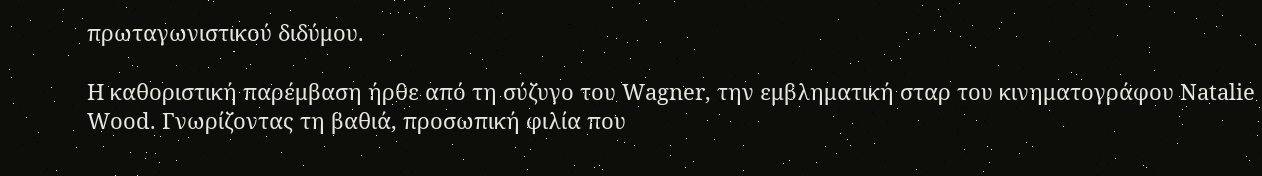πρωταγωνιστικού διδύμου.

Η καθοριστική παρέμβαση ήρθε από τη σύζυγο του Wagner, την εμβληματική σταρ του κινηματογράφου Natalie Wood. Γνωρίζοντας τη βαθιά, προσωπική φιλία που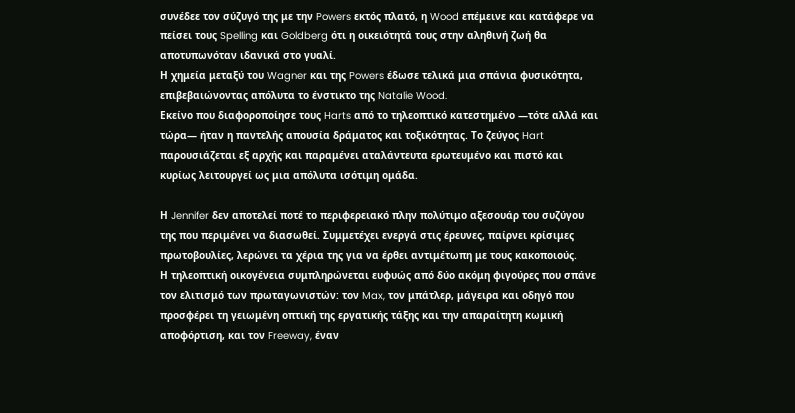συνέδεε τον σύζυγό της με την Powers εκτός πλατό, η Wood επέμεινε και κατάφερε να πείσει τους Spelling και Goldberg ότι η οικειότητά τους στην αληθινή ζωή θα αποτυπωνόταν ιδανικά στο γυαλί.
Η χημεία μεταξύ του Wagner και της Powers έδωσε τελικά μια σπάνια φυσικότητα, επιβεβαιώνοντας απόλυτα το ένστικτο της Natalie Wood.
Εκείνο που διαφοροποίησε τους Harts από το τηλεοπτικό κατεστημένο —τότε αλλά και τώρα— ήταν η παντελής απουσία δράματος και τοξικότητας. Το ζεύγος Hart παρουσιάζεται εξ αρχής και παραμένει αταλάντευτα ερωτευμένο και πιστό και κυρίως λειτουργεί ως μια απόλυτα ισότιμη ομάδα.

Η Jennifer δεν αποτελεί ποτέ το περιφερειακό πλην πολύτιμο αξεσουάρ του συζύγου της που περιμένει να διασωθεί. Συμμετέχει ενεργά στις έρευνες, παίρνει κρίσιμες πρωτοβουλίες, λερώνει τα χέρια της για να έρθει αντιμέτωπη με τους κακοποιούς.
Η τηλεοπτική οικογένεια συμπληρώνεται ευφυώς από δύο ακόμη φιγούρες που σπάνε τον ελιτισμό των πρωταγωνιστών: τον Max, τον μπάτλερ, μάγειρα και οδηγό που προσφέρει τη γειωμένη οπτική της εργατικής τάξης και την απαραίτητη κωμική αποφόρτιση, και τον Freeway, έναν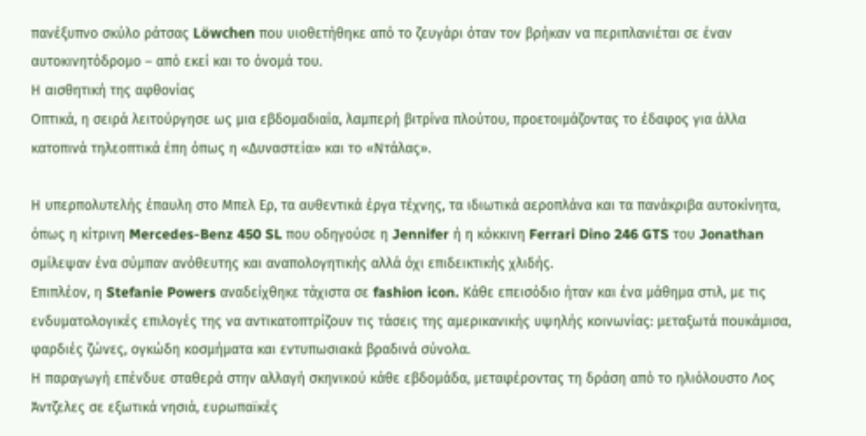πανέξυπνο σκύλο ράτσας Löwchen που υιοθετήθηκε από το ζευγάρι όταν τον βρήκαν να περιπλανιέται σε έναν αυτοκινητόδρομο – από εκεί και το όνομά του.
Η αισθητική της αφθονίας
Οπτικά, η σειρά λειτούργησε ως μια εβδομαδιαία, λαμπερή βιτρίνα πλούτου, προετοιμάζοντας το έδαφος για άλλα κατοπινά τηλεοπτικά έπη όπως η «Δυναστεία» και το «Ντάλας».

Η υπερπολυτελής έπαυλη στο Μπελ Ερ, τα αυθεντικά έργα τέχνης, τα ιδιωτικά αεροπλάνα και τα πανάκριβα αυτοκίνητα, όπως η κίτρινη Mercedes-Benz 450 SL που οδηγούσε η Jennifer ή η κόκκινη Ferrari Dino 246 GTS του Jonathan σμίλεψαν ένα σύμπαν ανόθευτης και αναπολογητικής αλλά όχι επιδεικτικής χλιδής.
Επιπλέον, η Stefanie Powers αναδείχθηκε τάχιστα σε fashion icon. Κάθε επεισόδιο ήταν και ένα μάθημα στιλ, με τις ενδυματολογικές επιλογές της να αντικατοπτρίζουν τις τάσεις της αμερικανικής υψηλής κοινωνίας: μεταξωτά πουκάμισα, φαρδιές ζώνες, ογκώδη κοσμήματα και εντυπωσιακά βραδινά σύνολα.
Η παραγωγή επένδυε σταθερά στην αλλαγή σκηνικού κάθε εβδομάδα, μεταφέροντας τη δράση από το ηλιόλουστο Λος Άντζελες σε εξωτικά νησιά, ευρωπαϊκές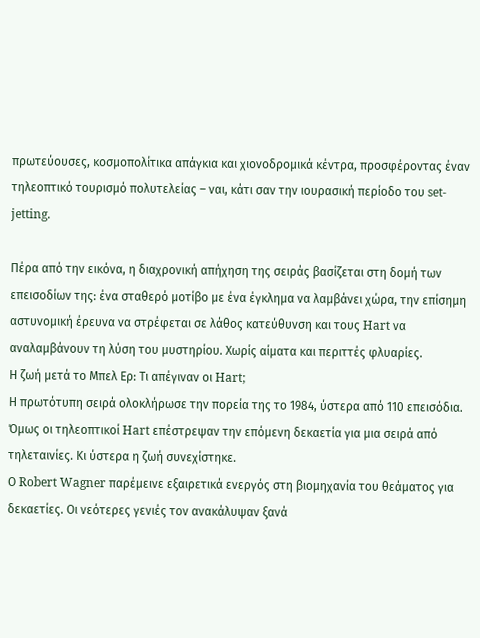πρωτεύουσες, κοσμοπολίτικα απάγκια και χιονοδρομικά κέντρα, προσφέροντας έναν τηλεοπτικό τουρισμό πολυτελείας – ναι, κάτι σαν την ιουρασική περίοδο του set-jetting.

Πέρα από την εικόνα, η διαχρονική απήχηση της σειράς βασίζεται στη δομή των επεισοδίων της: ένα σταθερό μοτίβο με ένα έγκλημα να λαμβάνει χώρα, την επίσημη αστυνομική έρευνα να στρέφεται σε λάθος κατεύθυνση και τους Hart να αναλαμβάνουν τη λύση του μυστηρίου. Χωρίς αίματα και περιττές φλυαρίες.
Η ζωή μετά το Μπελ Ερ: Τι απέγιναν οι Hart;
Η πρωτότυπη σειρά ολοκλήρωσε την πορεία της το 1984, ύστερα από 110 επεισόδια. Όμως οι τηλεοπτικοί Hart επέστρεψαν την επόμενη δεκαετία για μια σειρά από τηλεταινίες. Κι ύστερα η ζωή συνεχίστηκε.
Ο Robert Wagner παρέμεινε εξαιρετικά ενεργός στη βιομηχανία του θεάματος για δεκαετίες. Οι νεότερες γενιές τον ανακάλυψαν ξανά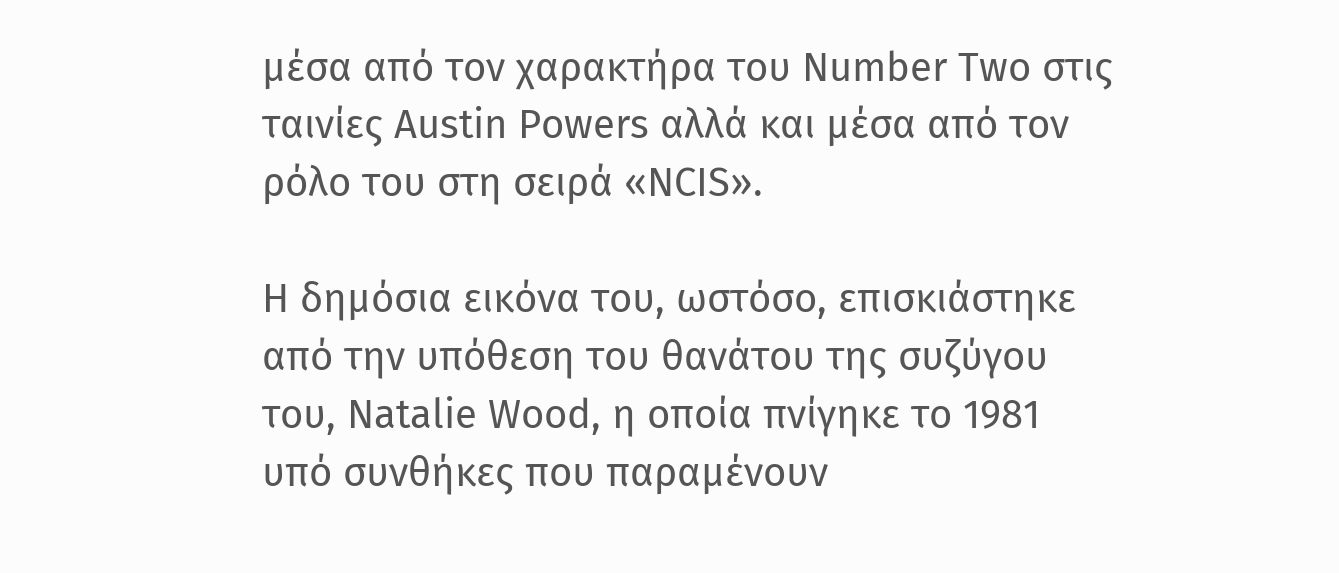μέσα από τον χαρακτήρα του Number Two στις ταινίες Austin Powers αλλά και μέσα από τον ρόλο του στη σειρά «NCIS».

Η δημόσια εικόνα του, ωστόσο, επισκιάστηκε από την υπόθεση του θανάτου της συζύγου του, Natalie Wood, η οποία πνίγηκε το 1981 υπό συνθήκες που παραμένουν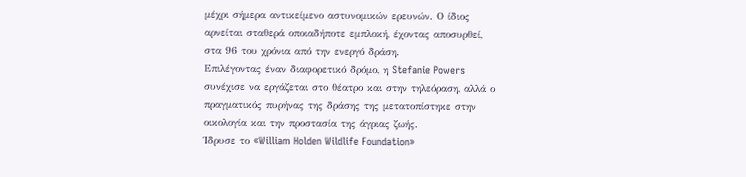μέχρι σήμερα αντικείμενο αστυνομικών ερευνών. Ο ίδιος αρνείται σταθερά οποιαδήποτε εμπλοκή, έχοντας αποσυρθεί, στα 96 του χρόνια από την ενεργό δράση.
Επιλέγοντας έναν διαφορετικό δρόμο, η Stefanie Powers συνέχισε να εργάζεται στο θέατρο και στην τηλεόραση, αλλά ο πραγματικός πυρήνας της δράσης της μετατοπίστηκε στην οικολογία και την προστασία της άγριας ζωής.
Ίδρυσε το «William Holden Wildlife Foundation»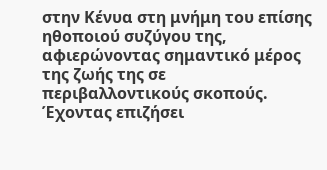στην Κένυα στη μνήμη του επίσης ηθοποιού συζύγου της, αφιερώνοντας σημαντικό μέρος της ζωής της σε περιβαλλοντικούς σκοπούς. Έχοντας επιζήσει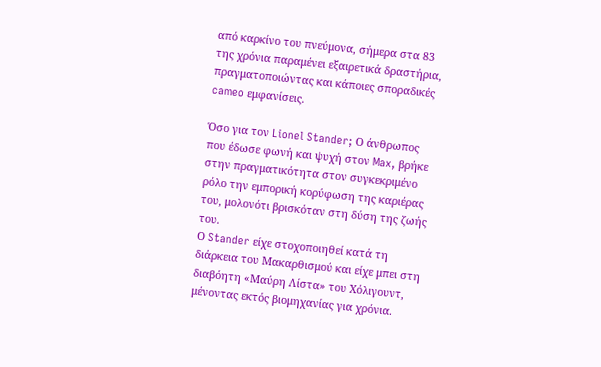από καρκίνο του πνεύμονα, σήμερα στα 83 της χρόνια παραμένει εξαιρετικά δραστήρια, πραγματοποιώντας και κάποιες σποραδικές cameo εμφανίσεις.

Όσο για τον Lionel Stander; Ο άνθρωπος που έδωσε φωνή και ψυχή στον Max, βρήκε στην πραγματικότητα στον συγκεκριμένο ρόλο την εμπορική κορύφωση της καριέρας του, μολονότι βρισκόταν στη δύση της ζωής του.
Ο Stander είχε στοχοποιηθεί κατά τη διάρκεια του Μακαρθισμού και είχε μπει στη διαβόητη «Μαύρη Λίστα» του Χόλιγουντ, μένοντας εκτός βιομηχανίας για χρόνια.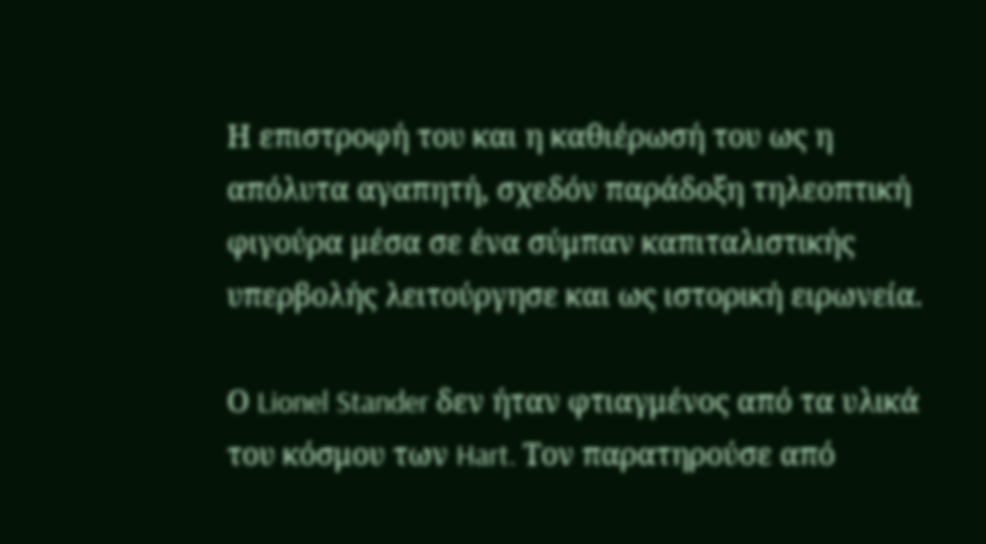Η επιστροφή του και η καθιέρωσή του ως η απόλυτα αγαπητή, σχεδόν παράδοξη τηλεοπτική φιγούρα μέσα σε ένα σύμπαν καπιταλιστικής υπερβολής λειτούργησε και ως ιστορική ειρωνεία.

Ο Lionel Stander δεν ήταν φτιαγμένος από τα υλικά του κόσμου των Hart. Τον παρατηρούσε από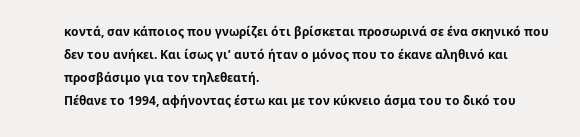κοντά, σαν κάποιος που γνωρίζει ότι βρίσκεται προσωρινά σε ένα σκηνικό που δεν του ανήκει. Και ίσως γι’ αυτό ήταν ο μόνος που το έκανε αληθινό και προσβάσιμο για τον τηλεθεατή.
Πέθανε το 1994, αφήνοντας έστω και με τον κύκνειο άσμα του το δικό του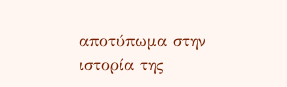αποτύπωμα στην ιστορία της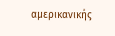αμερικανικής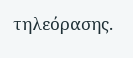τηλεόρασης.